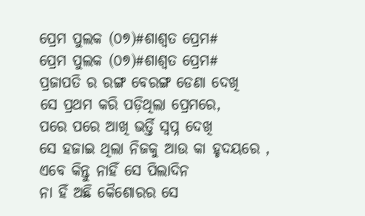ପ୍ରେମ ପୁଲକ (୦୭)#ଶାଶ୍ବତ ପ୍ରେମ#
ପ୍ରେମ ପୁଲକ (୦୭)#ଶାଶ୍ବତ ପ୍ରେମ#
ପ୍ରଜାପତି ର ରଙ୍ଗ ବେରଙ୍ଗ ଡେଣା ଦେଖି
ସେ ପ୍ରଥମ କରି ପଡ଼ିଥିଲା ପ୍ରେମରେ,
ପରେ ପରେ ଆଖି ଭର୍ତ୍ତି ସ୍ବପ୍ନ ଦେଖି
ସେ ହଜାଇ ଥିଲା ନିଜକୁ ଆଉ କା ହୃଦୟରେ ,
ଏବେ କିନ୍ତୁ ନାହିଁ ସେ ପିଲାଦିନ
ନା ହିଁ ଅଛି କୈଶୋରର ସେ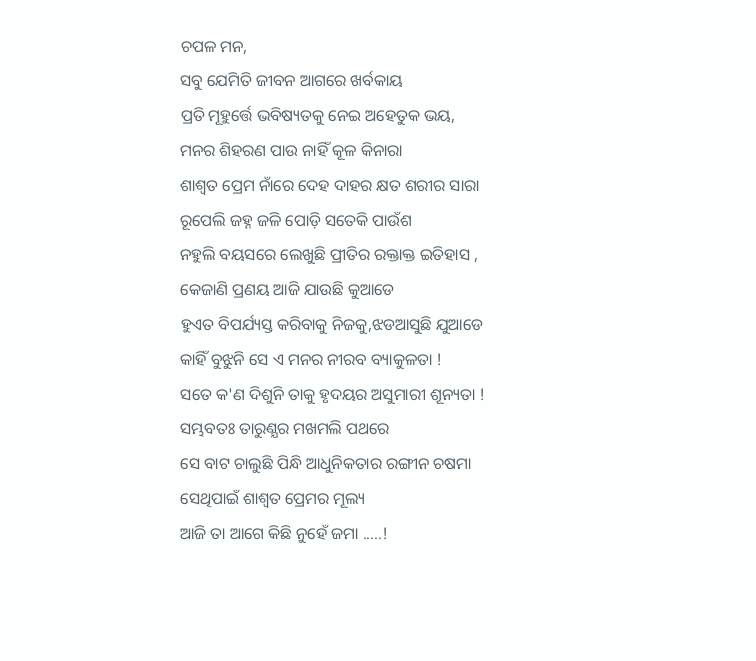ଚପଳ ମନ,
ସବୁ ଯେମିତି ଜୀବନ ଆଗରେ ଖର୍ବକାୟ
ପ୍ରତି ମୂହୁର୍ତ୍ତେ ଭବିଷ୍ୟତକୁ ନେଇ ଅହେତୁକ ଭୟ,
ମନର ଶିହରଣ ପାଉ ନାହିଁ କୂଳ କିନାରା
ଶାଶ୍ଵତ ପ୍ରେମ ନାଁରେ ଦେହ ଦାହର କ୍ଷତ ଶରୀର ସାରା
ରୂପେଲି ଜହ୍ନ ଜଳି ପୋଡ଼ି ସତେକି ପାଉଁଶ
ନହୁଲି ବୟସରେ ଲେଖୁଛି ପ୍ରୀତିର ରକ୍ତାକ୍ତ ଇତିହାସ ,
କେଜାଣି ପ୍ରଣୟ ଆଜି ଯାଉଛି କୁଆଡେ
ହୁଏତ ବିପର୍ଯ୍ୟସ୍ତ କରିବାକୁ ନିଜକୁ,ଝଡଆସୁଛି ଯୁଆଡେ
କାହିଁ ବୁଝୁନି ସେ ଏ ମନର ନୀରବ ବ୍ୟାକୁଳତା !
ସତେ କ'ଣ ଦିଶୁନି ତାକୁ ହୃଦୟର ଅସୁମାରୀ ଶୂନ୍ୟତା !
ସମ୍ଭବତଃ ତାରୁଣ୍ଯର ମଖମଲି ପଥରେ
ସେ ବାଟ ଚାଲୁଛି ପିନ୍ଧି ଆଧୁନିକତାର ରଙ୍ଗୀନ ଚଷମା
ସେଥିପାଇଁ ଶାଶ୍ଵତ ପ୍ରେମର ମୂଲ୍ୟ
ଆଜି ତା ଆଗେ କିଛି ନୁହେଁ ଜମା .....!